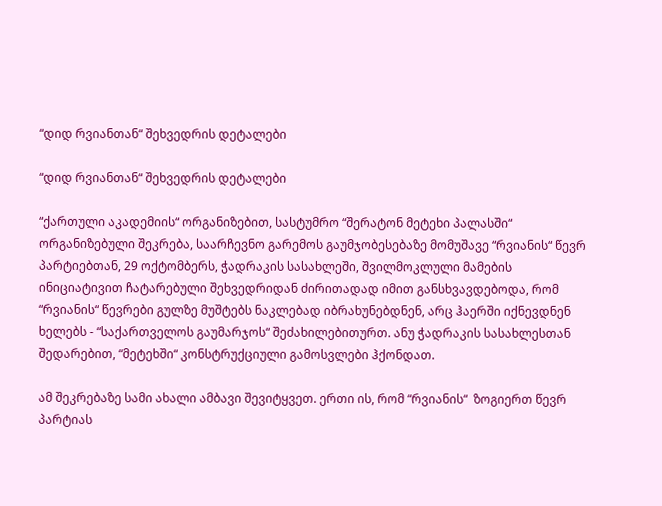“დიდ რვიანთან“ შეხვედრის დეტალები

“დიდ რვიანთან“ შეხვედრის დეტალები

“ქართული აკადემიის“ ორგანიზებით, სასტუმრო “შერატონ მეტეხი პალასში“ ორგანიზებული შეკრება, საარჩევნო გარემოს გაუმჯობესებაზე მომუშავე “რვიანის“ წევრ პარტიებთან, 29 ოქტომბერს, ჭადრაკის სასახლეში, შვილმოკლული მამების ინიციატივით ჩატარებული შეხვედრიდან ძირითადად იმით განსხვავდებოდა, რომ “რვიანის“ წევრები გულზე მუშტებს ნაკლებად იბრახუნებდნენ, არც ჰაერში იქნევდნენ ხელებს - “საქართველოს გაუმარჯოს“ შეძახილებითურთ. ანუ ჭადრაკის სასახლესთან შედარებით, “მეტეხში“ კონსტრუქციული გამოსვლები ჰქონდათ.

ამ შეკრებაზე სამი ახალი ამბავი შევიტყვეთ. ერთი ის, რომ “რვიანის“  ზოგიერთ წევრ პარტიას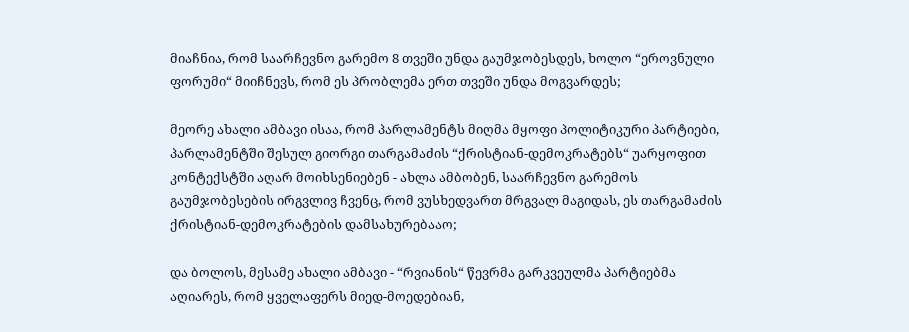მიაჩნია, რომ საარჩევნო გარემო 8 თვეში უნდა გაუმჯობესდეს, ხოლო “ეროვნული ფორუმი“ მიიჩნევს, რომ ეს პრობლემა ერთ თვეში უნდა მოგვარდეს;

მეორე ახალი ამბავი ისაა, რომ პარლამენტს მიღმა მყოფი პოლიტიკური პარტიები, პარლამენტში შესულ გიორგი თარგამაძის “ქრისტიან-დემოკრატებს“ უარყოფით კონტექსტში აღარ მოიხსენიებენ - ახლა ამბობენ, საარჩევნო გარემოს გაუმჯობესების ირგვლივ ჩვენც, რომ ვუსხედვართ მრგვალ მაგიდას, ეს თარგამაძის ქრისტიან-დემოკრატების დამსახურებააო;

და ბოლოს, მესამე ახალი ამბავი - “რვიანის“ წევრმა გარკვეულმა პარტიებმა აღიარეს, რომ ყველაფერს მიედ-მოედებიან,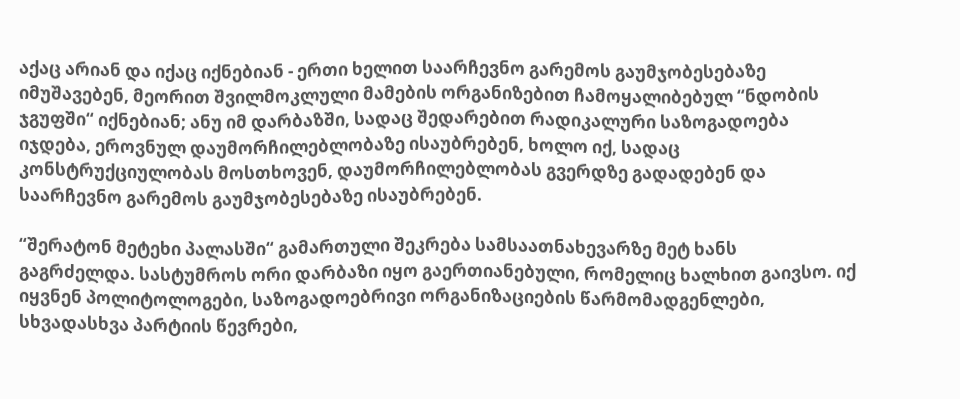აქაც არიან და იქაც იქნებიან - ერთი ხელით საარჩევნო გარემოს გაუმჯობესებაზე იმუშავებენ, მეორით შვილმოკლული მამების ორგანიზებით ჩამოყალიბებულ “ნდობის ჯგუფში“ იქნებიან; ანუ იმ დარბაზში, სადაც შედარებით რადიკალური საზოგადოება იჯდება, ეროვნულ დაუმორჩილებლობაზე ისაუბრებენ, ხოლო იქ, სადაც კონსტრუქციულობას მოსთხოვენ, დაუმორჩილებლობას გვერდზე გადადებენ და საარჩევნო გარემოს გაუმჯობესებაზე ისაუბრებენ.

“შერატონ მეტეხი პალასში“ გამართული შეკრება სამსაათნახევარზე მეტ ხანს გაგრძელდა. სასტუმროს ორი დარბაზი იყო გაერთიანებული, რომელიც ხალხით გაივსო. იქ იყვნენ პოლიტოლოგები, საზოგადოებრივი ორგანიზაციების წარმომადგენლები, სხვადასხვა პარტიის წევრები,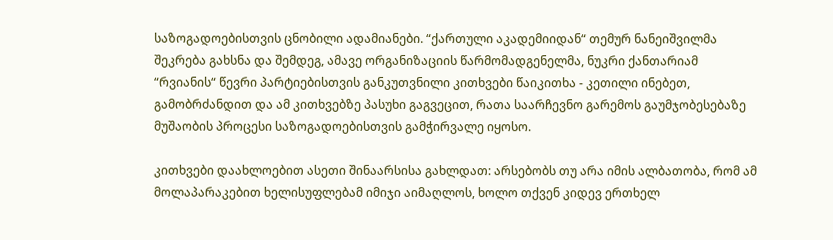საზოგადოებისთვის ცნობილი ადამიანები. “ქართული აკადემიიდან“ თემურ ნანეიშვილმა შეკრება გახსნა და შემდეგ, ამავე ორგანიზაციის წარმომადგენელმა, ნუკრი ქანთარიამ “რვიანის“ წევრი პარტიებისთვის განკუთვნილი კითხვები წაიკითხა - კეთილი ინებეთ,  გამობრძანდით და ამ კითხვებზე პასუხი გაგვეცით, რათა საარჩევნო გარემოს გაუმჯობესებაზე მუშაობის პროცესი საზოგადოებისთვის გამჭირვალე იყოსო.

კითხვები დაახლოებით ასეთი შინაარსისა გახლდათ: არსებობს თუ არა იმის ალბათობა, რომ ამ მოლაპარაკებით ხელისუფლებამ იმიჯი აიმაღლოს, ხოლო თქვენ კიდევ ერთხელ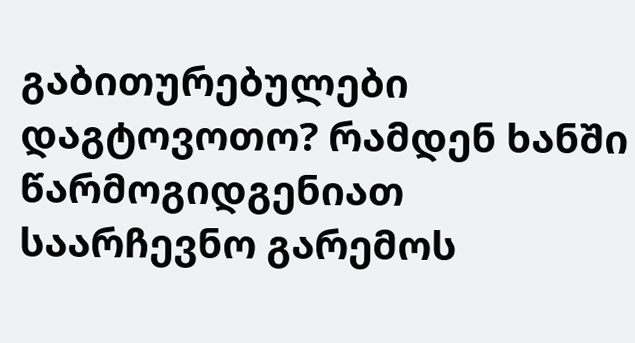გაბითურებულები დაგტოვოთო? რამდენ ხანში წარმოგიდგენიათ საარჩევნო გარემოს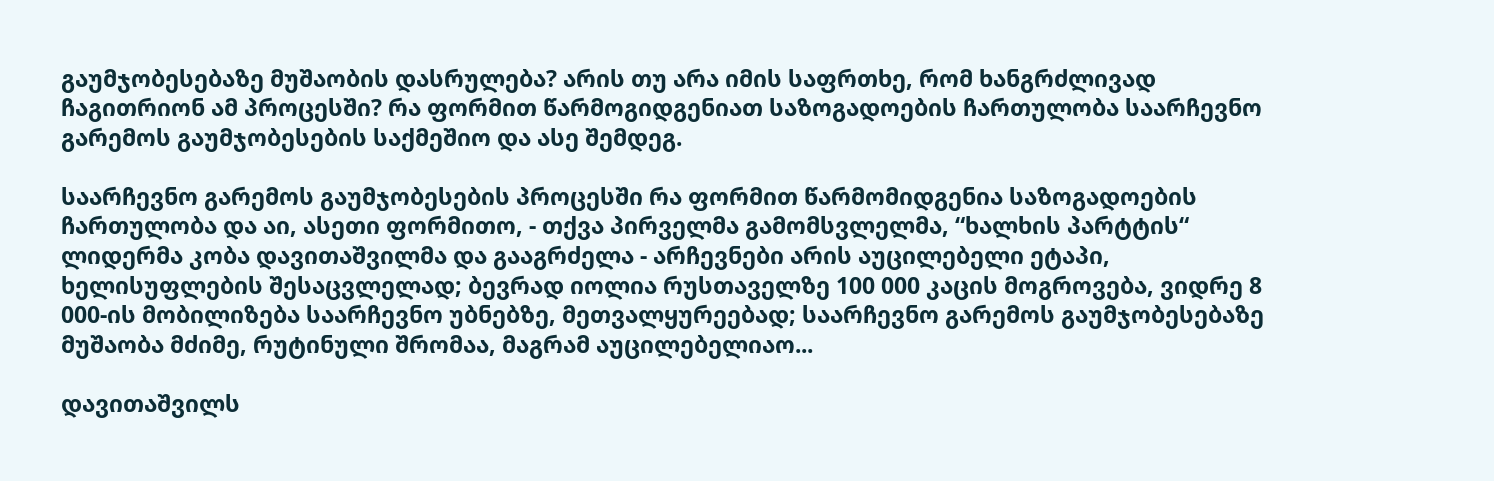გაუმჯობესებაზე მუშაობის დასრულება? არის თუ არა იმის საფრთხე, რომ ხანგრძლივად ჩაგითრიონ ამ პროცესში? რა ფორმით წარმოგიდგენიათ საზოგადოების ჩართულობა საარჩევნო გარემოს გაუმჯობესების საქმეშიო და ასე შემდეგ.

საარჩევნო გარემოს გაუმჯობესების პროცესში რა ფორმით წარმომიდგენია საზოგადოების ჩართულობა და აი, ასეთი ფორმითო, - თქვა პირველმა გამომსვლელმა, “ხალხის პარტტის“ ლიდერმა კობა დავითაშვილმა და გააგრძელა - არჩევნები არის აუცილებელი ეტაპი, ხელისუფლების შესაცვლელად; ბევრად იოლია რუსთაველზე 100 000 კაცის მოგროვება, ვიდრე 8 000-ის მობილიზება საარჩევნო უბნებზე, მეთვალყურეებად; საარჩევნო გარემოს გაუმჯობესებაზე მუშაობა მძიმე, რუტინული შრომაა, მაგრამ აუცილებელიაო...

დავითაშვილს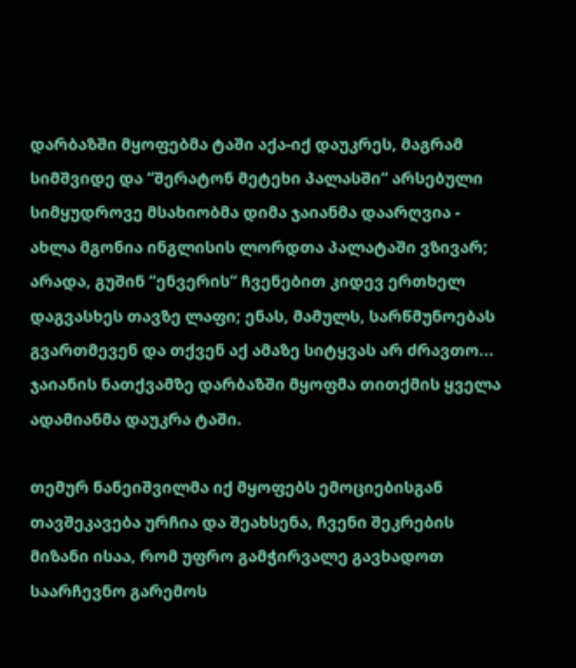დარბაზში მყოფებმა ტაში აქა-იქ დაუკრეს, მაგრამ სიმშვიდე და “შერატონ მეტეხი პალასში“ არსებული სიმყუდროვე მსახიობმა დიმა ჯაიანმა დაარღვია - ახლა მგონია ინგლისის ლორდთა პალატაში ვზივარ; არადა, გუშინ “ენვერის“ ჩვენებით კიდევ ერთხელ დაგვასხეს თავზე ლაფი; ენას, მამულს, სარწმუნოებას გვართმევენ და თქვენ აქ ამაზე სიტყვას არ ძრავთო... ჯაიანის ნათქვამზე დარბაზში მყოფმა თითქმის ყველა ადამიანმა დაუკრა ტაში.

თემურ ნანეიშვილმა იქ მყოფებს ემოციებისგან თავშეკავება ურჩია და შეახსენა, ჩვენი შეკრების მიზანი ისაა, რომ უფრო გამჭირვალე გავხადოთ საარჩევნო გარემოს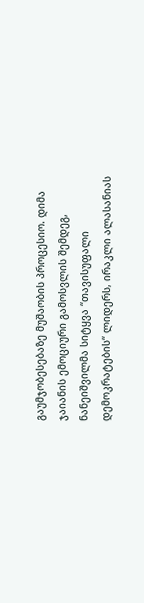გაუმჯობესებაზე მუშაობის პროცესიო. დიმა ჯაიანის ემოციური გამოსვლის შემდეგ, ნანეიშვილმა სიტყვა “თავისუფალი დემოკრატების“ ლიდერს, ირაკლი ალასანიას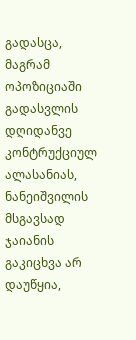გადასცა, მაგრამ ოპოზიციაში გადასვლის დღიდანვე კონტრუქციულ ალასანიას, ნანეიშვილის მსგავსად ჯაიანის გაკიცხვა არ დაუწყია,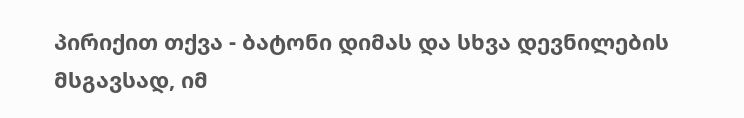პირიქით თქვა - ბატონი დიმას და სხვა დევნილების მსგავსად, იმ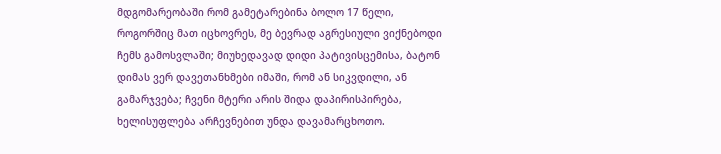მდგომარეობაში რომ გამეტარებინა ბოლო 17 წელი, როგორშიც მათ იცხოვრეს, მე ბევრად აგრესიული ვიქნებოდი ჩემს გამოსვლაში; მიუხედავად დიდი პატივისცემისა, ბატონ დიმას ვერ დავეთანხმები იმაში, რომ ან სიკვდილი, ან გამარჯვება; ჩვენი მტერი არის შიდა დაპირისპირება,  ხელისუფლება არჩევნებით უნდა დავამარცხოთო.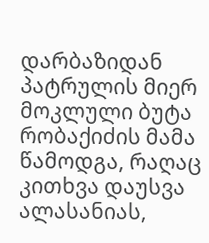დარბაზიდან პატრულის მიერ მოკლული ბუტა რობაქიძის მამა წამოდგა, რაღაც კითხვა დაუსვა ალასანიას,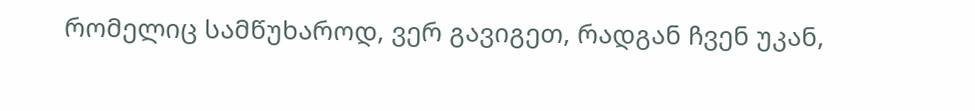რომელიც სამწუხაროდ, ვერ გავიგეთ, რადგან ჩვენ უკან,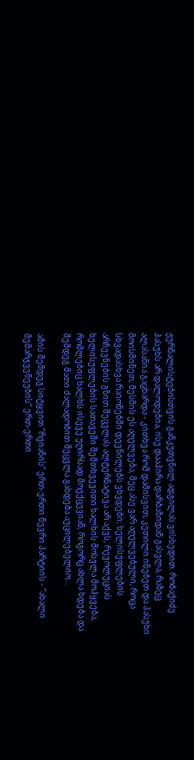ჟურნალისტებისთვის განკუთვნილ ადგილას ვისხედით. რობაქიძე პასუხს არ დალოდებია, ისე დააპირა დარბაზიდან გასვლა, რაზეც ალასანია გაცხარდა - კითხვა რომ დამისვით, კეთილი ინებეთ და პასუხი მოისმინეთ; მესმის ეს აღელვება, მეც ასე ვარ აღელვებული, როცა სხვადასხვა რაიონებში დევნილებს ვხვდები; ხელისუფლების არჩევნების გზით შეცვლას ალტერნატივა არ აქვს, რევოლუციას ხელისუფლების სათავეში შემთხვევითი ხალხის მოსვლა მოჰყვება, რომლებიც ხალხს ისევე უღირსად მოექცევიან, როგორც ახლა ხდება და შემდეგ მათი ძალადობით შეცვლა გახდება აუცილებელიო...

ამის შემდეგ სიტყვით “რვიანის“ ერთ-ერთი წევრი პარტიის - “ახალი მემარჯვენეების“ ერთ-ერთი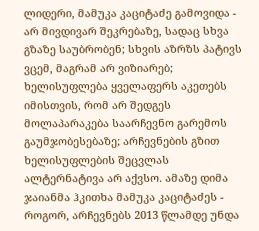ლიდერი, მამუკა კაციტაძე გამოვიდა - არ მივდივარ შეკრებაზე, სადაც სხვა გზაზე საუბრობენ; სხვის აზრზს პატივს ვცემ, მაგრამ არ ვიზიარებ; ხელისუფლება ყველაფერს აკეთებს იმისთვის, რომ არ შედგეს მოლაპარაკება საარჩევნო გარემოს გაუმჯობესებაზე; არჩევნების გზით ხელისუფლების შეცვლას ალტერნატივა არ აქვსო. ამაზე დიმა ჯაიანმა ჰკითხა მამუკა კაციტაძეს - როგორ, არჩევნებს 2013 წლამდე უნდა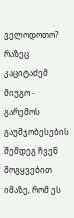ველოდოთო? რაზეც კაციტაძემ მიუგო -  გარემოს გაუმჯობესების შემდეგ ჩვენ მოგყვებით იმაზე, რომ ეს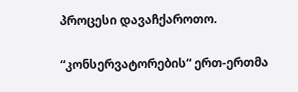პროცესი დავაჩქაროთო.

“კონსერვატორების“ ერთ-ერთმა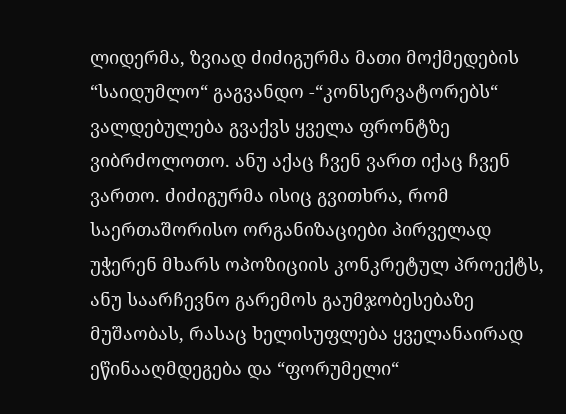ლიდერმა, ზვიად ძიძიგურმა მათი მოქმედების “საიდუმლო“ გაგვანდო -“კონსერვატორებს“ ვალდებულება გვაქვს ყველა ფრონტზე ვიბრძოლოთო. ანუ აქაც ჩვენ ვართ იქაც ჩვენ ვართო. ძიძიგურმა ისიც გვითხრა, რომ საერთაშორისო ორგანიზაციები პირველად უჭერენ მხარს ოპოზიციის კონკრეტულ პროექტს, ანუ საარჩევნო გარემოს გაუმჯობესებაზე მუშაობას, რასაც ხელისუფლება ყველანაირად ეწინააღმდეგება და “ფორუმელი“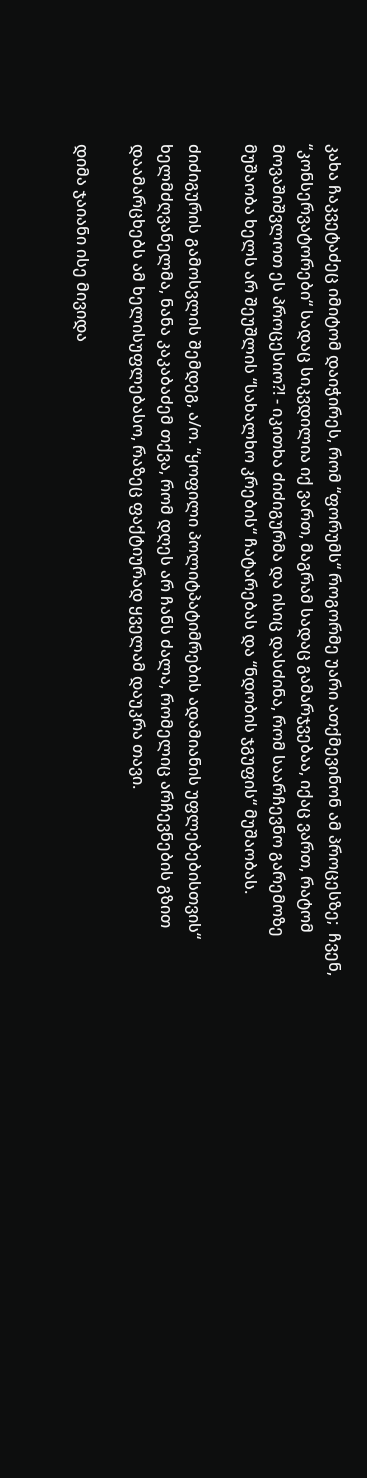კახა ჩაკვეტაძეც იმიტომ დაიჭირეს, რომ “ფორუმს“ როგორმე უარი ათქმევინონ ამ პროცესზე;  ჩვენ, “კონსერვატორები“ სადაც სიკვდილია იქ ვართ, მაგრამ სადაც გამარჯვებაა, იქაც ვართ, რატომ მოვაშიშვლოთ ეს პროცესიო?! - იკითხა ძიძიგურმა და ისიც დასძინა, რომ საარჩევნო გარემოზე მუშაობა ხელს არ შეუშლის “სახალხო კრების“ ჩატარებას და “ნდობის ჯგუფის“ მუშაობას.

ძიძიგურის გამოსვლის შემდეგ, ა/ო. “ყოფილი პოლიტპატიმრების ადამიანის უფლებებისთვის“ ხელმძღვანელმა, ნანა კაკაბაძემ თქვა, რომ დღეს არ ჩანს ძალა, რომელიც არჩევნების გზით დაამარცხებს ამ ხელისუფლებასო, რაზეც ფაქტიურად ყველამ დაუკრა თავი.

დიმა ჯაიანი ისე მივიდა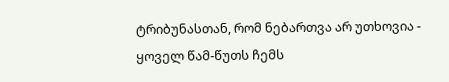ტრიბუნასთან, რომ ნებართვა არ უთხოვია - ყოველ წამ-წუთს ჩემს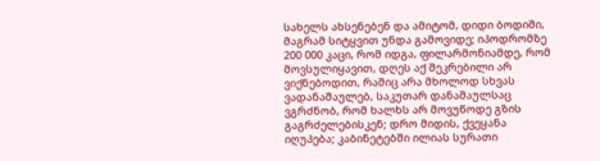სახელს ახსენებენ და ამიტომ, დიდი ბოდიში, მაგრამ სიტყვით უნდა გამოვიდე; იპოდრომზე 200 000 კაცი, რომ იდგა, ფილარმონიამდე, რომ მოვსულიყავით, დღეს აქ შეკრებილი არ ვიქნებოდით, რაშიც არა მხოლოდ სხვას ვადანაშაულებ, საკუთარ დანაშაულსაც ვგრძნობ, რომ ხალხს არ მოვუწოდე გზის გაგრძელებისკენ; დრო მიდის, ქვეყანა იღუპება; კაბინეტებში ილიას სურათი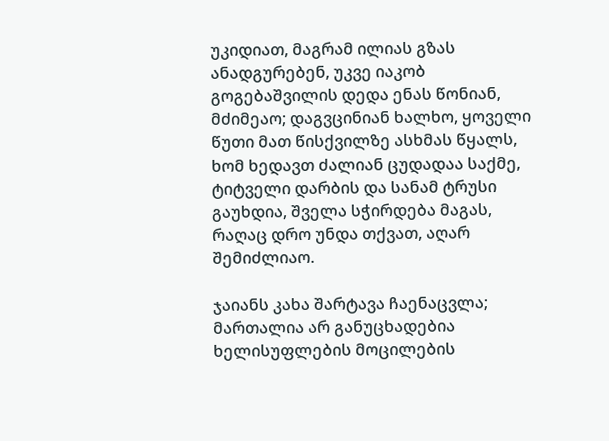უკიდიათ, მაგრამ ილიას გზას ანადგურებენ, უკვე იაკობ გოგებაშვილის დედა ენას წონიან, მძიმეაო; დაგვცინიან ხალხო, ყოველი წუთი მათ წისქვილზე ასხმას წყალს, ხომ ხედავთ ძალიან ცუდადაა საქმე, ტიტველი დარბის და სანამ ტრუსი გაუხდია, შველა სჭირდება მაგას, რაღაც დრო უნდა თქვათ, აღარ შემიძლიაო.

ჯაიანს კახა შარტავა ჩაენაცვლა; მართალია არ განუცხადებია ხელისუფლების მოცილების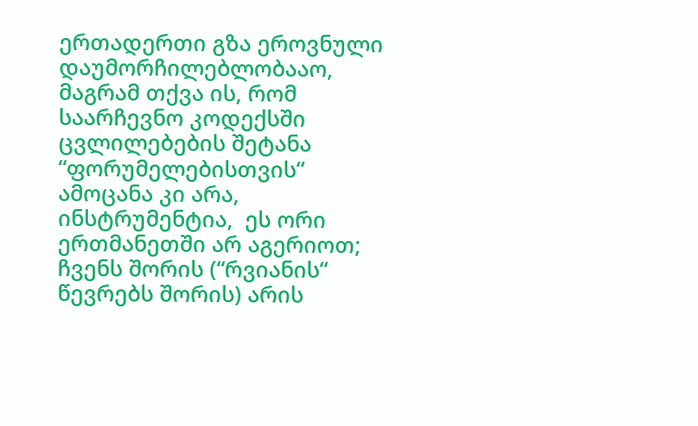ერთადერთი გზა ეროვნული დაუმორჩილებლობააო, მაგრამ თქვა ის, რომ საარჩევნო კოდექსში ცვლილებების შეტანა “ფორუმელებისთვის“ ამოცანა კი არა, ინსტრუმენტია,  ეს ორი ერთმანეთში არ აგერიოთ; ჩვენს შორის (“რვიანის“ წევრებს შორის) არის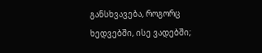განსხვავება, როგორც ხედვებში, ისე ვადებში;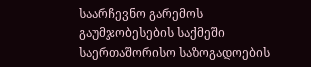საარჩევნო გარემოს გაუმჯობესების საქმეში საერთაშორისო საზოგადოების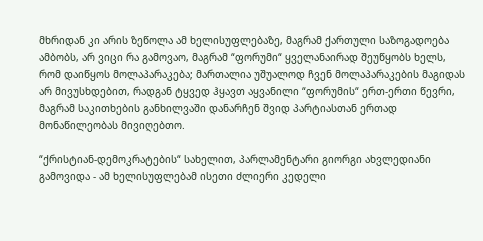მხრიდან კი არის ზეწოლა ამ ხელისუფლებაზე, მაგრამ ქართული საზოგადოება ამბობს, არ ვიცი რა გამოვაო, მაგრამ “ფორუმი“ ყველანაირად შეუწყობს ხელს, რომ დაიწყოს მოლაპარაკება; მართალია უშუალოდ ჩვენ მოლაპარაკების მაგიდას არ მივუსხდებით, რადგან ტყვედ ჰყავთ აყვანილი “ფორუმის“ ერთ-ერთი წევრი, მაგრამ საკითხების განხილვაში დანარჩენ შვიდ პარტიასთან ერთად მონაწილეობას მივიღებთო.

“ქრისტიან-დემოკრატების“ სახელით, პარლამენტარი გიორგი ახვლედიანი გამოვიდა - ამ ხელისუფლებამ ისეთი ძლიერი კედელი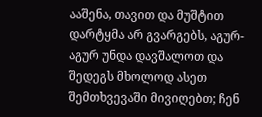ააშენა, თავით და მუშტით დარტყმა არ გვარგებს, აგურ-აგურ უნდა დავშალოთ და შედეგს მხოლოდ ასეთ შემთხვევაში მივიღებთ; ჩენ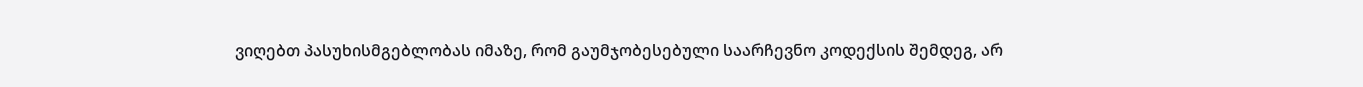ვიღებთ პასუხისმგებლობას იმაზე, რომ გაუმჯობესებული საარჩევნო კოდექსის შემდეგ, არ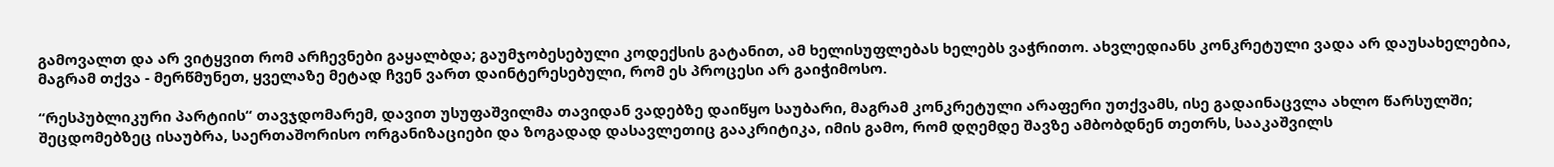გამოვალთ და არ ვიტყვით რომ არჩევნები გაყალბდა; გაუმჯობესებული კოდექსის გატანით, ამ ხელისუფლებას ხელებს ვაჭრითო. ახვლედიანს კონკრეტული ვადა არ დაუსახელებია, მაგრამ თქვა - მერწმუნეთ, ყველაზე მეტად ჩვენ ვართ დაინტერესებული, რომ ეს პროცესი არ გაიჭიმოსო.

“რესპუბლიკური პარტიის“ თავჯდომარემ, დავით უსუფაშვილმა თავიდან ვადებზე დაიწყო საუბარი, მაგრამ კონკრეტული არაფერი უთქვამს, ისე გადაინაცვლა ახლო წარსულში; შეცდომებზეც ისაუბრა, საერთაშორისო ორგანიზაციები და ზოგადად დასავლეთიც გააკრიტიკა, იმის გამო, რომ დღემდე შავზე ამბობდნენ თეთრს, სააკაშვილს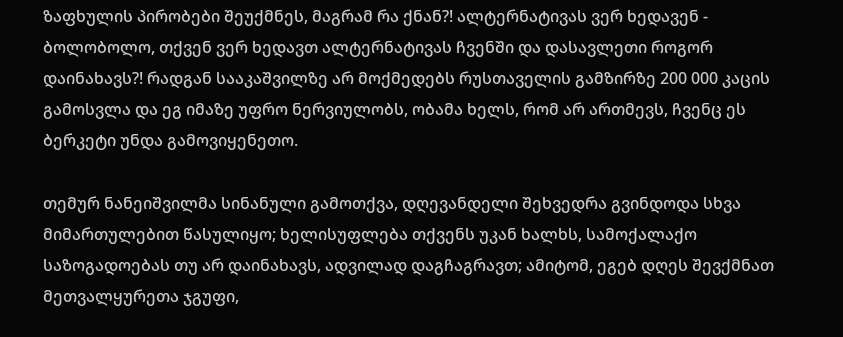ზაფხულის პირობები შეუქმნეს, მაგრამ რა ქნან?! ალტერნატივას ვერ ხედავენ - ბოლობოლო, თქვენ ვერ ხედავთ ალტერნატივას ჩვენში და დასავლეთი როგორ დაინახავს?! რადგან სააკაშვილზე არ მოქმედებს რუსთაველის გამზირზე 200 000 კაცის გამოსვლა და ეგ იმაზე უფრო ნერვიულობს, ობამა ხელს, რომ არ ართმევს, ჩვენც ეს ბერკეტი უნდა გამოვიყენეთო.

თემურ ნანეიშვილმა სინანული გამოთქვა, დღევანდელი შეხვედრა გვინდოდა სხვა მიმართულებით წასულიყო; ხელისუფლება თქვენს უკან ხალხს, სამოქალაქო საზოგადოებას თუ არ დაინახავს, ადვილად დაგჩაგრავთ; ამიტომ, ეგებ დღეს შევქმნათ მეთვალყურეთა ჯგუფი,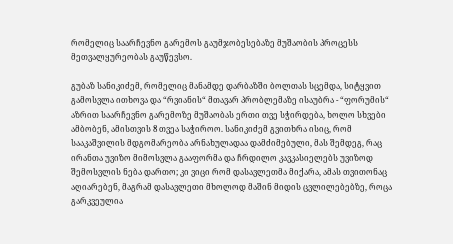რომელიც საარჩევნო გარემოს გაუმჯობესებაზე მუშაობის პროცესს მეთვალყურეობას გაუწევსო.

გუბაზ სანიკიძემ, რომელიც მანამდე დარბაზში ბოლთას სცემდა, სიტყვით გამოსვლა ითხოვა და “რვიანის“ მთავარ პრობლემაზე ისაუბრა - “ფორუმის“ აზრით საარჩევნო გარემოზე მუშაობას ერთი თვე სჭირდება, ხოლო სხვები ამბობენ, ამისთვის 8 თვეა საჭიროო. სანიკიძემ გვითხრა ისიც, რომ სააკაშვილის მდგომარეობა არნახულადაა დამძიმებული, მას შემდეგ, რაც ირანთა უვიზო მიმოსვლა გააფორმა და ჩრდილო კავკასიელებს უვიზოდ შემოსვლის ნება დართო; კი ვიცი რომ დასავლეთმა მიქარა, ამას თვითონაც აღიარებენ, მაგრამ დასავლეთი მხოლოდ მაშინ მიდის ცვლილებებზე, როცა გარკვეულია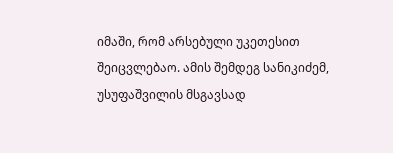იმაში, რომ არსებული უკეთესით შეიცვლებაო. ამის შემდეგ სანიკიძემ, უსუფაშვილის მსგავსად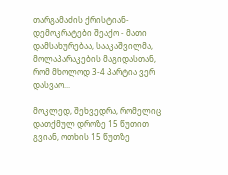თარგამაძის ქრისტიან-დემოკრატები შეაქო - მათი დამსახურებაა, სააკაშვილმა, მოლაპარაკების მაგიდასთან, რომ მხოლოდ 3-4 პარტია ვერ დასვაო...

მოკლედ, შეხვედრა, რომელიც დათქმულ დროზე 15 წუთით გვიან, ოთხის 15 წუთზე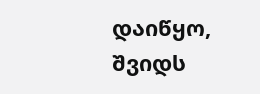დაიწყო, შვიდს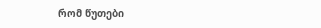რომ წუთები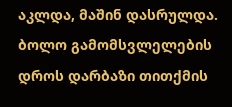აკლდა, მაშინ დასრულდა. ბოლო გამომსვლელების დროს დარბაზი თითქმის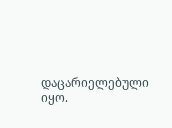დაცარიელებული იყო.